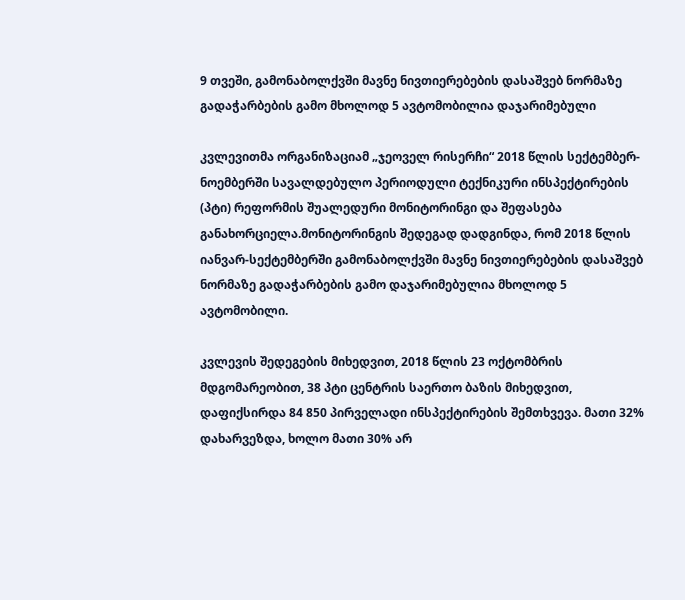9 თვეში, გამონაბოლქვში მავნე ნივთიერებების დასაშვებ ნორმაზე გადაჭარბების გამო მხოლოდ 5 ავტომობილია დაჯარიმებული

კვლევითმა ორგანიზაციამ „ჯეოველ რისერჩი“ 2018 წლის სექტემბერ-ნოემბერში სავალდებულო პერიოდული ტექნიკური ინსპექტირების (პტი) რეფორმის შუალედური მონიტორინგი და შეფასება განახორციელა.მონიტორინგის შედეგად დადგინდა, რომ 2018 წლის იანვარ-სექტემბერში გამონაბოლქვში მავნე ნივთიერებების დასაშვებ ნორმაზე გადაჭარბების გამო დაჯარიმებულია მხოლოდ 5 ავტომობილი.

კვლევის შედეგების მიხედვით, 2018 წლის 23 ოქტომბრის მდგომარეობით, 38 პტი ცენტრის საერთო ბაზის მიხედვით, დაფიქსირდა 84 850 პირველადი ინსპექტირების შემთხვევა. მათი 32% დახარვეზდა, ხოლო მათი 30% არ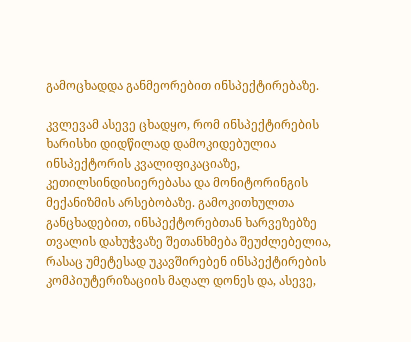გამოცხადდა განმეორებით ინსპექტირებაზე.

კვლევამ ასევე ცხადყო, რომ ინსპექტირების ხარისხი დიდწილად დამოკიდებულია ინსპექტორის კვალიფიკაციაზე, კეთილსინდისიერებასა და მონიტორინგის მექანიზმის არსებობაზე. გამოკითხულთა განცხადებით, ინსპექტორებთან ხარვეზებზე თვალის დახუჭვაზე შეთანხმება შეუძლებელია, რასაც უმეტესად უკავშირებენ ინსპექტირების კომპიუტერიზაციის მაღალ დონეს და, ასევე,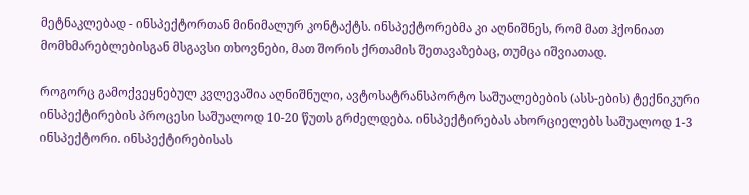მეტნაკლებად - ინსპექტორთან მინიმალურ კონტაქტს. ინსპექტორებმა კი აღნიშნეს, რომ მათ ჰქონიათ მომხმარებლებისგან მსგავსი თხოვნები, მათ შორის ქრთამის შეთავაზებაც, თუმცა იშვიათად.

როგორც გამოქვეყნებულ კვლევაშია აღნიშნული, ავტოსატრანსპორტო საშუალებების (ასს-ების) ტექნიკური ინსპექტირების პროცესი საშუალოდ 10-20 წუთს გრძელდება. ინსპექტირებას ახორციელებს საშუალოდ 1-3 ინსპექტორი. ინსპექტირებისას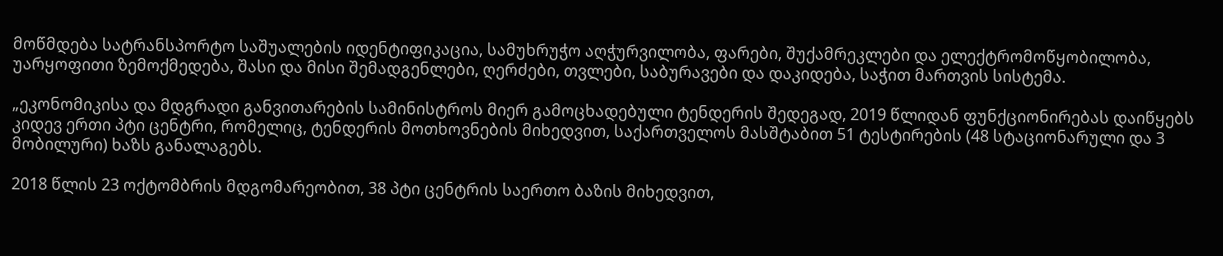მოწმდება სატრანსპორტო საშუალების იდენტიფიკაცია, სამუხრუჭო აღჭურვილობა, ფარები, შუქამრეკლები და ელექტრომოწყობილობა, უარყოფითი ზემოქმედება, შასი და მისი შემადგენლები, ღერძები, თვლები, საბურავები და დაკიდება, საჭით მართვის სისტემა.

„ეკონომიკისა და მდგრადი განვითარების სამინისტროს მიერ გამოცხადებული ტენდერის შედეგად, 2019 წლიდან ფუნქციონირებას დაიწყებს კიდევ ერთი პტი ცენტრი, რომელიც, ტენდერის მოთხოვნების მიხედვით, საქართველოს მასშტაბით 51 ტესტირების (48 სტაციონარული და 3 მობილური) ხაზს განალაგებს.

2018 წლის 23 ოქტომბრის მდგომარეობით, 38 პტი ცენტრის საერთო ბაზის მიხედვით,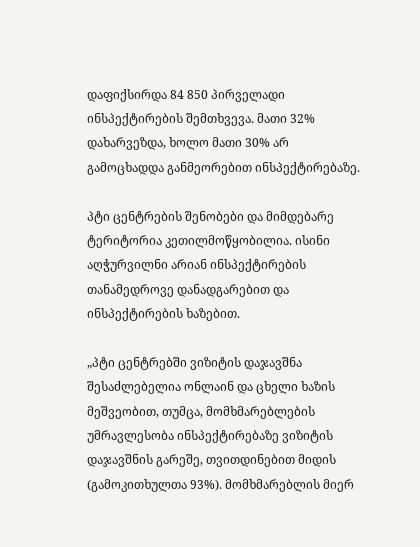დაფიქსირდა 84 850 პირველადი ინსპექტირების შემთხვევა. მათი 32% დახარვეზდა, ხოლო მათი 30% არ გამოცხადდა განმეორებით ინსპექტირებაზე.

პტი ცენტრების შენობები და მიმდებარე ტერიტორია კეთილმოწყობილია. ისინი აღჭურვილნი არიან ინსპექტირების თანამედროვე დანადგარებით და ინსპექტირების ხაზებით.

„პტი ცენტრებში ვიზიტის დაჯავშნა შესაძლებელია ონლაინ და ცხელი ხაზის მეშვეობით, თუმცა, მომხმარებლების უმრავლესობა ინსპექტირებაზე ვიზიტის დაჯავშნის გარეშე, თვითდინებით მიდის (გამოკითხულთა 93%). მომხმარებლის მიერ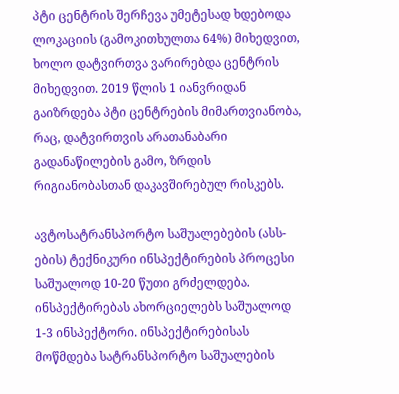პტი ცენტრის შერჩევა უმეტესად ხდებოდა ლოკაციის (გამოკითხულთა 64%) მიხედვით, ხოლო დატვირთვა ვარირებდა ცენტრის მიხედვით. 2019 წლის 1 იანვრიდან გაიზრდება პტი ცენტრების მიმართვიანობა, რაც, დატვირთვის არათანაბარი გადანაწილების გამო, ზრდის რიგიანობასთან დაკავშირებულ რისკებს.

ავტოსატრანსპორტო საშუალებების (ასს-ების) ტექნიკური ინსპექტირების პროცესი საშუალოდ 10-20 წუთი გრძელდება. ინსპექტირებას ახორციელებს საშუალოდ 1-3 ინსპექტორი. ინსპექტირებისას მოწმდება სატრანსპორტო საშუალების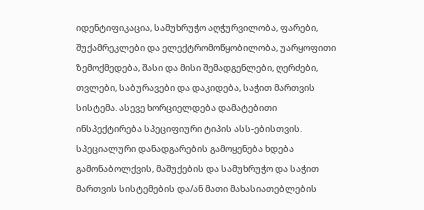იდენტიფიკაცია, სამუხრუჭო აღჭურვილობა, ფარები, შუქამრეკლები და ელექტრომოწყობილობა, უარყოფითი ზემოქმედება, შასი და მისი შემადგენლები, ღერძები, თვლები, საბურავები და დაკიდება, საჭით მართვის სისტემა. ასევე ხორციელდება დამატებითი ინსპექტირება სპეციფიური ტიპის ასს-ებისთვის. სპეციალური დანადგარების გამოყენება ხდება გამონაბოლქვის, მაშუქების და სამუხრუჭო და საჭით მართვის სისტემების და/ან მათი მახასიათებლების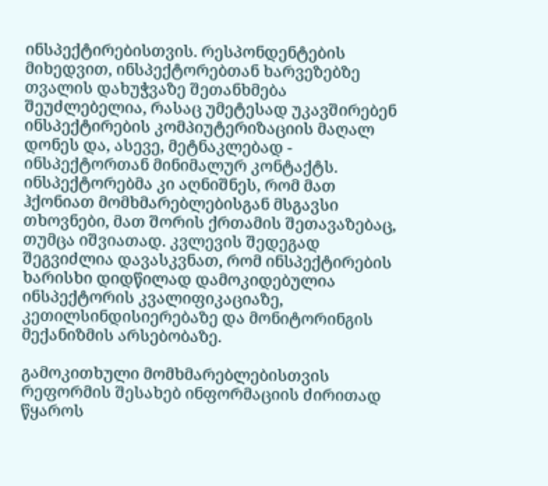ინსპექტირებისთვის. რესპონდენტების მიხედვით, ინსპექტორებთან ხარვეზებზე თვალის დახუჭვაზე შეთანხმება შეუძლებელია, რასაც უმეტესად უკავშირებენ ინსპექტირების კომპიუტერიზაციის მაღალ დონეს და, ასევე, მეტნაკლებად - ინსპექტორთან მინიმალურ კონტაქტს. ინსპექტორებმა კი აღნიშნეს, რომ მათ ჰქონიათ მომხმარებლებისგან მსგავსი თხოვნები, მათ შორის ქრთამის შეთავაზებაც, თუმცა იშვიათად. კვლევის შედეგად შეგვიძლია დავასკვნათ, რომ ინსპექტირების ხარისხი დიდწილად დამოკიდებულია ინსპექტორის კვალიფიკაციაზე, კეთილსინდისიერებაზე და მონიტორინგის მექანიზმის არსებობაზე.

გამოკითხული მომხმარებლებისთვის რეფორმის შესახებ ინფორმაციის ძირითად წყაროს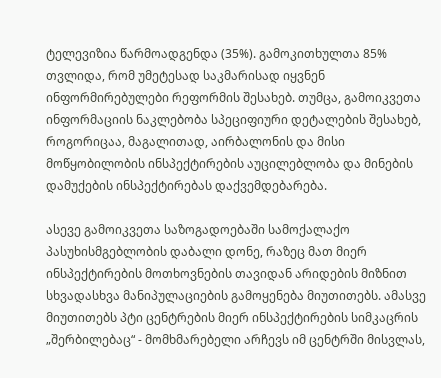ტელევიზია წარმოადგენდა (35%). გამოკითხულთა 85% თვლიდა, რომ უმეტესად საკმარისად იყვნენ ინფორმირებულები რეფორმის შესახებ. თუმცა, გამოიკვეთა ინფორმაციის ნაკლებობა სპეციფიური დეტალების შესახებ, როგორიცაა, მაგალითად, აირბალონის და მისი მოწყობილობის ინსპექტირების აუცილებლობა და მინების დამუქების ინსპექტირებას დაქვემდებარება.

ასევე გამოიკვეთა საზოგადოებაში სამოქალაქო პასუხისმგებლობის დაბალი დონე, რაზეც მათ მიერ ინსპექტირების მოთხოვნების თავიდან არიდების მიზნით სხვადასხვა მანიპულაციების გამოყენება მიუთითებს. ამასვე მიუთითებს პტი ცენტრების მიერ ინსპექტირების სიმკაცრის „შერბილებაც“ - მომხმარებელი არჩევს იმ ცენტრში მისვლას,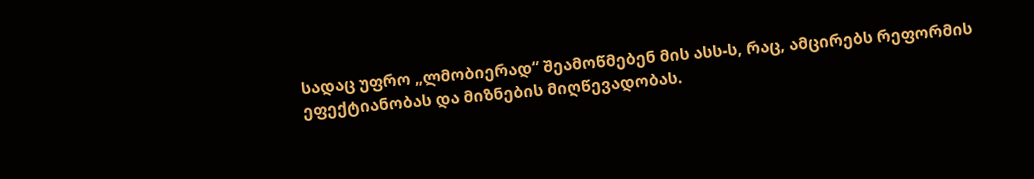სადაც უფრო „ლმობიერად“ შეამოწმებენ მის ასს-ს, რაც, ამცირებს რეფორმის ეფექტიანობას და მიზნების მიღწევადობას.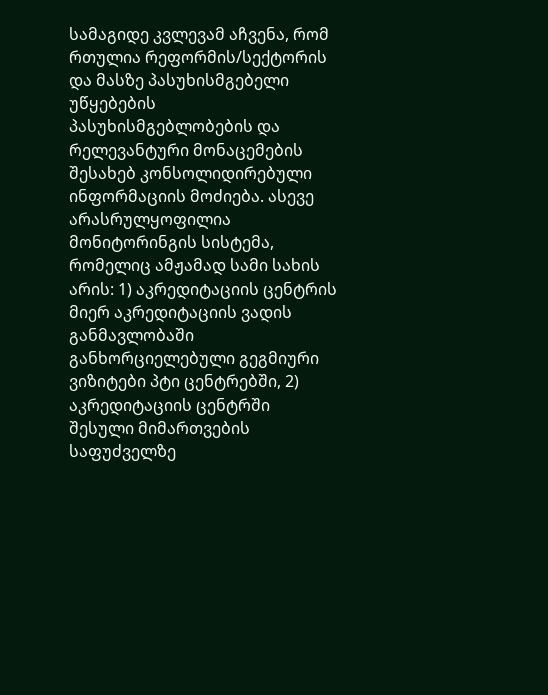სამაგიდე კვლევამ აჩვენა, რომ რთულია რეფორმის/სექტორის და მასზე პასუხისმგებელი უწყებების პასუხისმგებლობების და რელევანტური მონაცემების შესახებ კონსოლიდირებული ინფორმაციის მოძიება. ასევე არასრულყოფილია მონიტორინგის სისტემა, რომელიც ამჟამად სამი სახის არის: 1) აკრედიტაციის ცენტრის მიერ აკრედიტაციის ვადის განმავლობაში განხორციელებული გეგმიური ვიზიტები პტი ცენტრებში, 2) აკრედიტაციის ცენტრში შესული მიმართვების საფუძველზე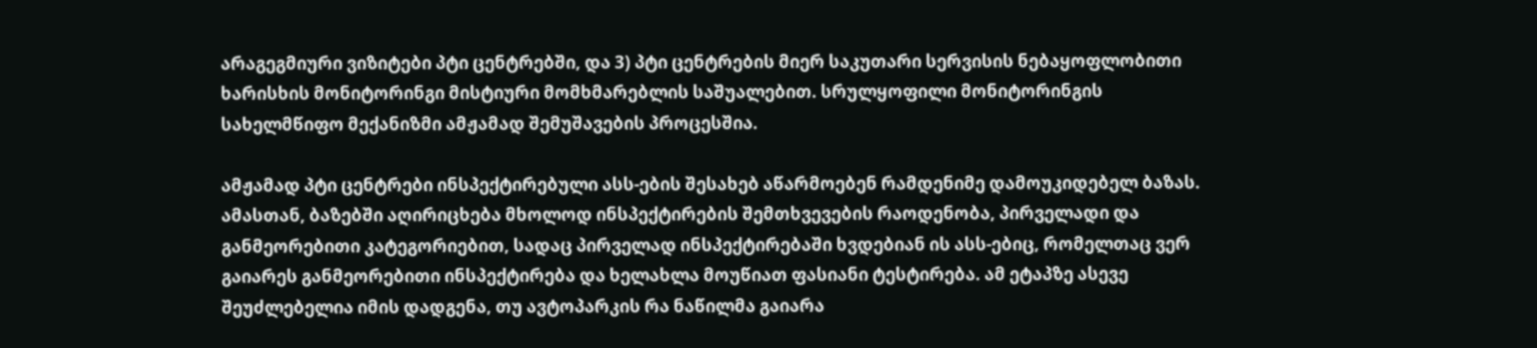არაგეგმიური ვიზიტები პტი ცენტრებში, და 3) პტი ცენტრების მიერ საკუთარი სერვისის ნებაყოფლობითი ხარისხის მონიტორინგი მისტიური მომხმარებლის საშუალებით. სრულყოფილი მონიტორინგის სახელმწიფო მექანიზმი ამჟამად შემუშავების პროცესშია.

ამჟამად პტი ცენტრები ინსპექტირებული ასს-ების შესახებ აწარმოებენ რამდენიმე დამოუკიდებელ ბაზას. ამასთან, ბაზებში აღირიცხება მხოლოდ ინსპექტირების შემთხვევების რაოდენობა, პირველადი და განმეორებითი კატეგორიებით, სადაც პირველად ინსპექტირებაში ხვდებიან ის ასს-ებიც, რომელთაც ვერ გაიარეს განმეორებითი ინსპექტირება და ხელახლა მოუწიათ ფასიანი ტესტირება. ამ ეტაპზე ასევე შეუძლებელია იმის დადგენა, თუ ავტოპარკის რა ნაწილმა გაიარა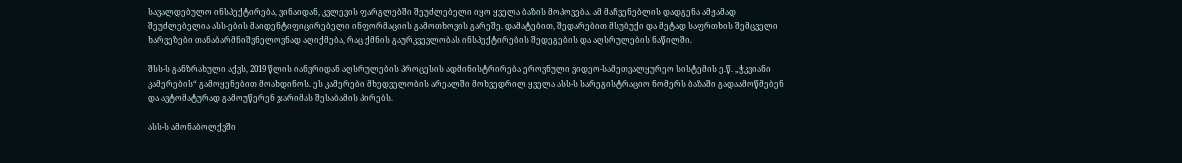სავალდებულო ინსპექტირება, ვინაიდან, კვლევის ფარგლებში შეუძლებელი იყო ყველა ბაზის მოპოვება. ამ მაჩვენებლის დადგენა ამჟამად შეუძლებელია ასს-ების მაიდენტიფიცირებელი ინფორმაციის გამოთხოვის გარეშე. დამატებით, შედარებით მსუბუქი და მეტად საფრთხის შემცველი ხარვეზები თანაბარმნიშვნელოვნად აღიქმება, რაც ქმნის გაურკვევლობას ინსპექტირების შედეგების და აღსრულების ნაწილში.

შსს-ს განზრახული აქვს, 2019 წლის იანვრიდან აღსრულების პროცესის ადმინისტრირება ეროვნული ვიდეო-სამეთვალყურეო სისტემის ე.წ. „ჭკვიანი კამერების“ გამოყენებით მოახდინოს. ეს კამერები მხედველობის არეალში მოხვედრილ ყველა ასს-ს სარეგისტრაციო ნომერს ბაზაში გადაამოწმებენ და ავტომატურად გამოუწერენ ჯარიმას შესაბამის პირებს.

ასს-ს ამონაბოლქვში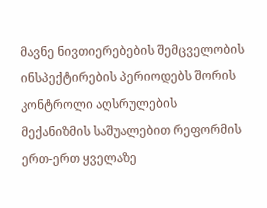მავნე ნივთიერებების შემცველობის ინსპექტირების პერიოდებს შორის კონტროლი აღსრულების მექანიზმის საშუალებით რეფორმის ერთ-ერთ ყველაზე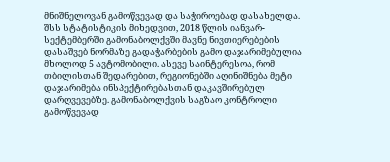მნიშნელოვან გამოწვევად და საჭიროებად დასახელდა. შსს სტატისტიკის მიხედვით, 2018 წლის იანვარ-სექტემბერში გამონაბოლქვში მავნე ნივთიერებების დასაშვებ ნორმაზე გადაჭარბების გამო დაჯარიმებულია მხოლოდ 5 ავტომობილი. ასევე საინტერესოა, რომ თბილისთან შედარებით, რეგიონებში აღინიშნება მეტი დაჯარიმება ინსპექტირებასთან დაკავშირებულ დარღვევებზე. გამონაბოლქვის საგზაო კონტროლი გამოწვევად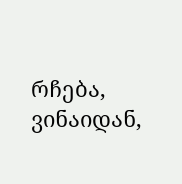რჩება, ვინაიდან,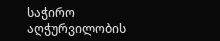საჭირო აღჭურვილობის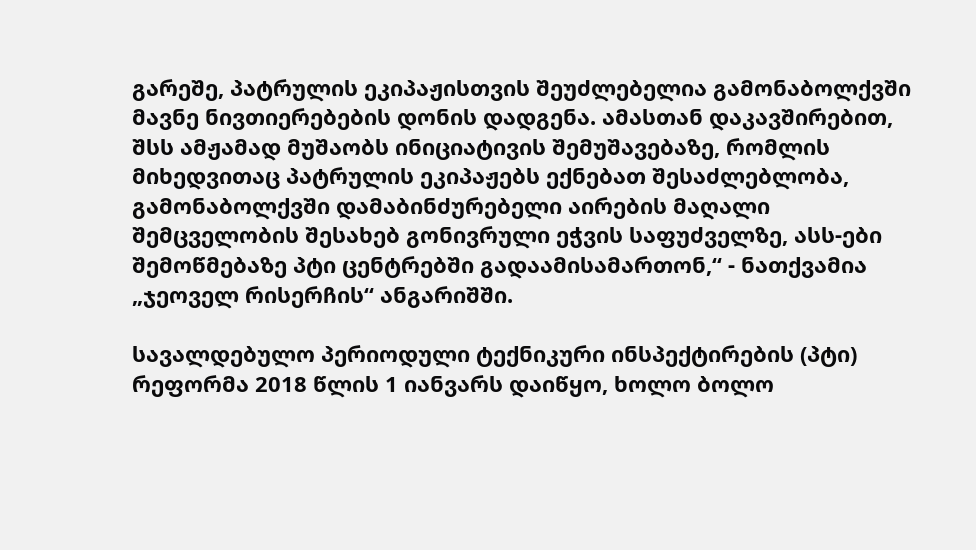გარეშე, პატრულის ეკიპაჟისთვის შეუძლებელია გამონაბოლქვში მავნე ნივთიერებების დონის დადგენა. ამასთან დაკავშირებით, შსს ამჟამად მუშაობს ინიციატივის შემუშავებაზე, რომლის მიხედვითაც პატრულის ეკიპაჟებს ექნებათ შესაძლებლობა, გამონაბოლქვში დამაბინძურებელი აირების მაღალი შემცველობის შესახებ გონივრული ეჭვის საფუძველზე, ასს-ები შემოწმებაზე პტი ცენტრებში გადაამისამართონ,“ - ნათქვამია „ჯეოველ რისერჩის“ ანგარიშში.

სავალდებულო პერიოდული ტექნიკური ინსპექტირების (პტი) რეფორმა 2018 წლის 1 იანვარს დაიწყო, ხოლო ბოლო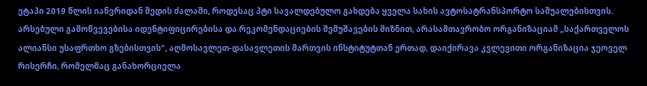ეტაპი 2019 წლის იანვრიდან შედის ძალაში, როდესაც პტი სავალდებულო გახდება ყველა სახის ავტოსატრანსპორტო საშუალებისთვის. არსებული გამოწვევებისა იდენტიფიცირებისა და რეკომენდაციების შემუშავების მიზნით, არასამთავრობო ორგანიზაციამ „საქართველოს ალიანსი უსაფრთხო გზებისთვის“, აღმოსავლეთ-დასავლეთის მართვის ინსტიტუტთან ერთად, დაიქირავა კვლევითი ორგანიზაცია ჯეოველ რისერჩი, რომელმაც განახორციელა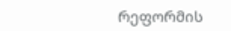რეფორმის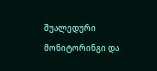შუალედური მონიტორინგი და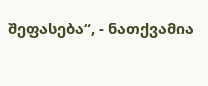შეფასება“, - ნათქვამია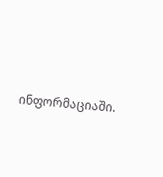ინფორმაციაში.